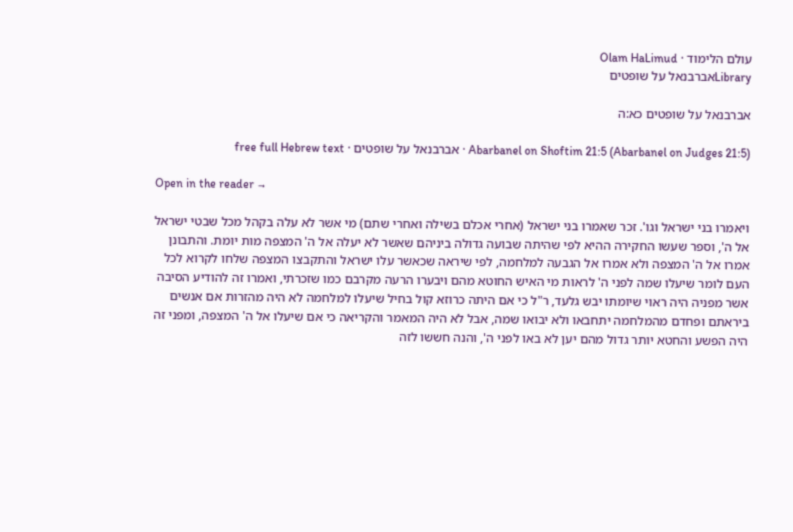עולם הלימוד · Olam HaLimud
Libraryאברבנאל על שופטים

אברבנאל על שופטים כא:ה

Abarbanel on Shoftim 21:5 (Abarbanel on Judges 21:5) · אברבנאל על שופטים · free full Hebrew text

Open in the reader →

ויאמרו בני ישראל וגו'. זכר שאמרו בני ישראל (אחרי אכלם בשילה ואחרי שתם) מי אשר לא עלה בקהל מכל שבטי ישראל אל ה', וספר שעשו החקירה ההיא לפי שהיתה שבועה גדולה ביניהם שאשר לא יעלה אל ה' המצפה מות יומת. והתבונן אמרו אל ה' המצפה ולא אמרו אל הגבעה למלחמה, לפי שיראה שכאשר עלו ישראל והתקבצו המצפה שלחו לקרוא לכל העם לומר שיעלו שמה לפני ה' לראות מי האיש החוטא מהם ויבערו הרעה מקרבם כמו שזכרתי, ואמרו זה להודיע הסיבה אשר מפניה היה ראוי שיומתו יבש גלעד, ר"ל כי אם היתה כרוזא קול בחיל שיעלו למלחמה לא היה מהזרות אם אנשים ביראתם ופחדם מהמלחמה יתחבאו ולא יבואו שמה, אבל לא היה המאמר והקריאה כי אם שיעלו אל ה' המצפה, ומפני זה היה הפשע והחטא יותר גדול מהם יען לא באו לפני ה', והנה חששו לזה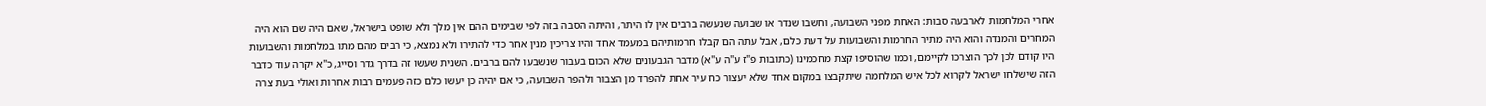אחרי המלחמות לארבעה סבות: האחת מפני השבועה, וחשבו שנדר או שבועה שנעשה ברבים אין לו היתר, והיתה הסבה בזה לפי שבימים ההם אין מלך ולא שופט בישראל, שאם היה שם הוא היה המחרים והמנדה והוא היה מתיר החרמות והשבועות על דעת כלם, אבל עתה הם קבלו חרמותיהם במעמד אחד והיו צריכין מנין אחר כדי להתירו ולא נמצא, כי רבים מהם מתו במלחמות והשבועות היו קודם לכן לכך הוצרכו לקיימם, וכמו שהוסיפו קצת מחכמינו (כתובות פ"ז ע"ה ע"א) מדבר הגבעונים שלא הכום בעבור שנשבעו להם ברבים. השנית שעשו זה בדרך גדר וסייג, כ"א יקרה עוד כדבר הזה שישלחו ישראל לקרוא לכל איש המלחמה שיתקבצו במקום אחד שלא יעצור כח עיר אחת להפרד מן הצבור ולהפר השבועה, כי אם יהיה כן יעשו כלם כזה פעמים רבות אחרות ואולי בעת צרה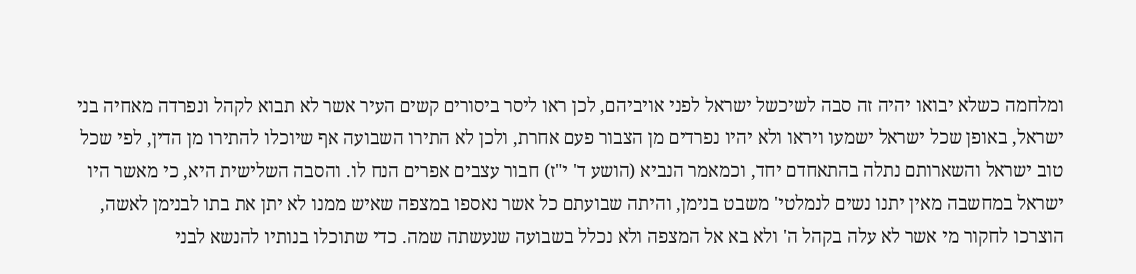ומלחמה כשלא יבואו יהיה זה סבה לשיכשל ישראל לפני אויביהם, לכן ראו ליסר ביסורים קשים העיר אשר לא תבוא לקהל ונפרדה מאחיה בני ישראל, באופן שכל ישראל ישמעו ויראו ולא יהיו נפרדים מן הצבור פעם אחרת, ולכן לא התירו השבועה אף שיוכלו להתירו מן הדין, לפי שכל טוב ישראל והשארותם נתלה בהתאחדם יחד, וכמאמר הנביא (הושע ד' י"ז) חבור עצבים אפרים הנח לו. והסבה השלישית היא, כי מאשר היו ישראל במחשבה מאין יתנו נשים לנמלטי' משבט בנימן, והיתה שבועתם כל אשר נאספו במצפה שאיש ממנו לא יתן את בתו לבנימן לאשה, הוצרכו לחקור מי אשר לא עלה בקהל ה' ולא בא אל המצפה ולא נכלל בשבועה שנעשתה שמה. כדי שתוכלו בנותיו להנשא לבני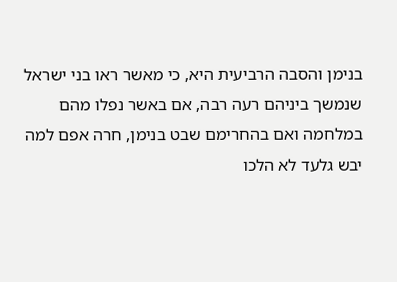בנימן והסבה הרביעית היא, כי מאשר ראו בני ישראל שנמשך ביניהם רעה רבה, אם באשר נפלו מהם במלחמה ואם בהחרימם שבט בנימן, חרה אפם למה יבש גלעד לא הלכו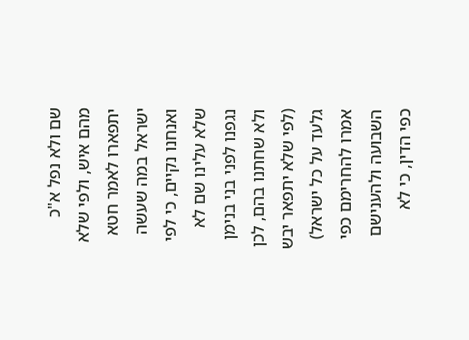שם ולא נפל א"כ מהם איש, ולפי שלא יתפארו לאמר חטא ישראל במה שעשה ואנחנו נקיים, כי לפי שלא עלינו שם לא נגפנו לפני בני בנימן ולא שחתנו בהם, לכן (לפי שלא יתפאר יבש גלעד על כל ישראל) אמרו להחרימם כפי השבועה ולהענישם כפי הדין, כי לא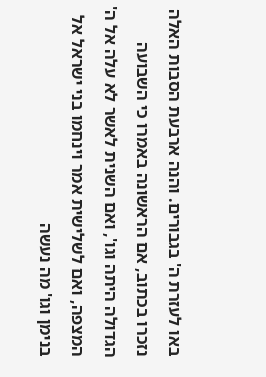באו לעזרת ה' בגבורים. והנה ארבעת הסבות האלה נזכרו בכתוב, אם הראשונה באמרו כי השבועה הגדולה היתה וגו', ואם השנית לאשר לא עלה אל ה' המצפה, ואם לשלישית אמר וינחמו בני ישראל אל בנימן וגו' מה נעשה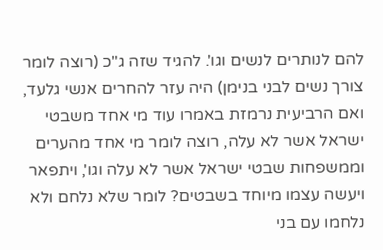להם לנותרים לנשים וגו'. להגיד שזה ג"כ (רוצה לומר צורך נשים לבני בנימן) היה עזר להחרים אנשי גלעד, ואם הרביעית נרמזת באמרו עוד מי אחד משבטי ישראל אשר לא עלה, רוצה לומר מי אחד מהערים וממשפחות שבטי ישראל אשר לא עלה וגו', ויתפאר ויעשה עצמו מיוחד בשבטים? לומר שלא נלחם ולא נלחמו עם בני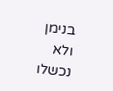בנימן ולא נכשלו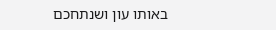באותו עון ושנתחכם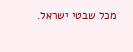מכל שבטי ישראל.